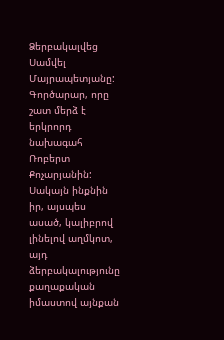Ձերբակալվեց Սամվել Մայրապետյանը: Գործարար, որը շատ մերձ է երկրորդ նախագահ Ռոբերտ Քոչարյանին: Սակայն ինքնին իր, այսպես ասած, կալիբրով լինելով աղմկոտ, այդ ձերբակալությունը քաղաքական իմաստով այնքան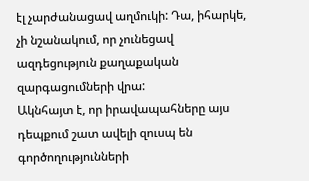էլ չարժանացավ աղմուկի: Դա, իհարկե, չի նշանակում, որ չունեցավ ազդեցություն քաղաքական զարգացումների վրա:
Ակնհայտ է, որ իրավապահները այս դեպքում շատ ավելի զուսպ են գործողությունների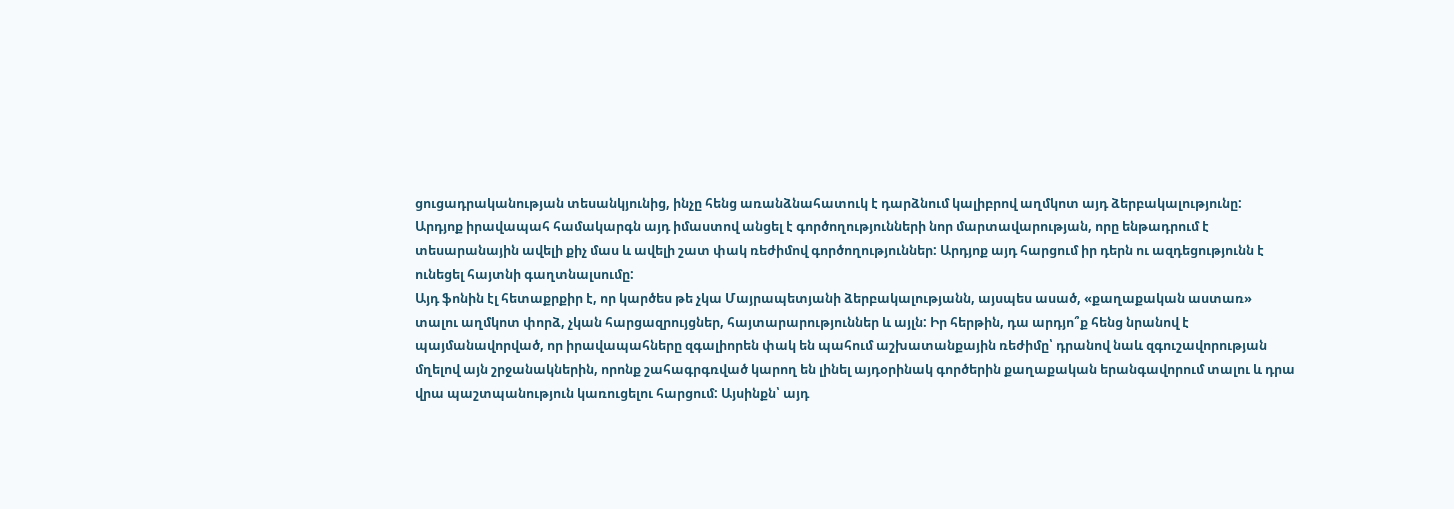ցուցադրականության տեսանկյունից, ինչը հենց առանձնահատուկ է դարձնում կալիբրով աղմկոտ այդ ձերբակալությունը:
Արդյոք իրավապահ համակարգն այդ իմաստով անցել է գործողությունների նոր մարտավարության, որը ենթադրում է տեսարանային ավելի քիչ մաս և ավելի շատ փակ ռեժիմով գործողություններ: Արդյոք այդ հարցում իր դերն ու ազդեցությունն է ունեցել հայտնի գաղտնալսումը:
Այդ ֆոնին էլ հետաքրքիր է, որ կարծես թե չկա Մայրապետյանի ձերբակալությանն, այսպես ասած, «քաղաքական աստառ» տալու աղմկոտ փորձ, չկան հարցազրույցներ, հայտարարություններ և այլն: Իր հերթին, դա արդյո՞ք հենց նրանով է պայմանավորված, որ իրավապահները զգալիորեն փակ են պահում աշխատանքային ռեժիմը՝ դրանով նաև զգուշավորության մղելով այն շրջանակներին, որոնք շահագրգռված կարող են լինել այդօրինակ գործերին քաղաքական երանգավորում տալու և դրա վրա պաշտպանություն կառուցելու հարցում: Այսինքն՝ այդ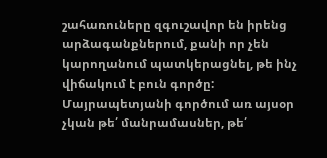շահառուները զգուշավոր են իրենց արձագանքներում, քանի որ չեն կարողանում պատկերացնել, թե ինչ վիճակում է բուն գործը:
Մայրապետյանի գործում առ այսօր չկան թե՛ մանրամասներ, թե՛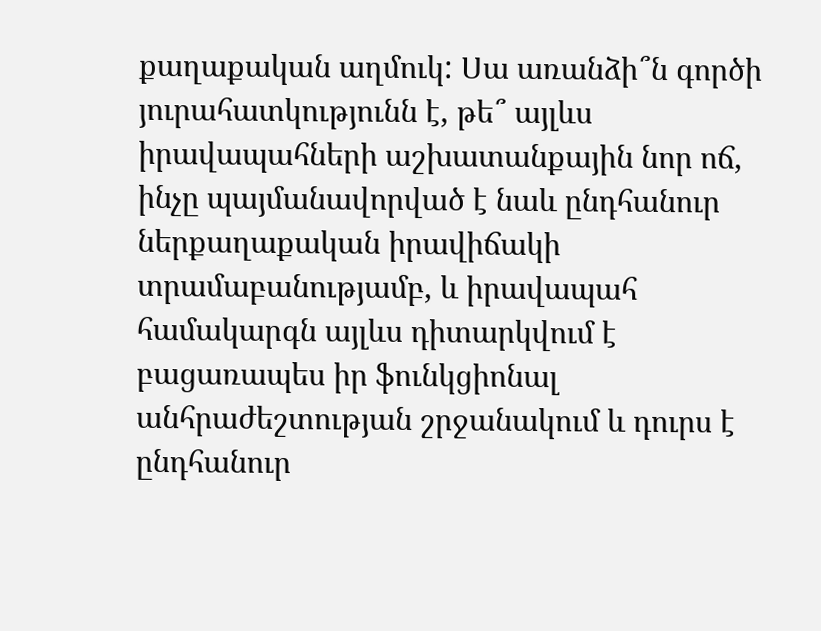քաղաքական աղմուկ: Սա առանձի՞ն գործի յուրահատկությունն է, թե՞ այլևս իրավապահների աշխատանքային նոր ոճ, ինչը պայմանավորված է նաև ընդհանուր ներքաղաքական իրավիճակի տրամաբանությամբ, և իրավապահ համակարգն այլևս դիտարկվում է բացառապես իր ֆունկցիոնալ անհրաժեշտության շրջանակում և դուրս է ընդհանուր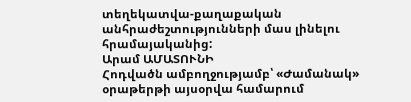տեղեկատվա-քաղաքական անհրաժեշտությունների մաս լինելու հրամայականից:
Արամ ԱՄԱՏՈՒՆԻ
Հոդվածն ամբողջությամբ՝ «Ժամանակ» օրաթերթի այսօրվա համարում